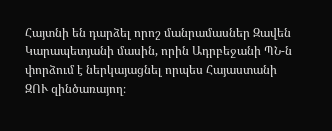Հայտնի են դարձել որոշ մանրամասներ Զավեն Կարապետյանի մասին, որին Ադրբեջանի ՊՆ-ն փորձում է ներկայացնել որպես Հայաստանի ԶՈՒ զինծառայող։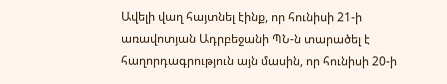Ավելի վաղ հայտնել էինք, որ հունիսի 21-ի առավոտյան Ադրբեջանի ՊՆ-ն տարածել է հաղորդագրություն այն մասին, որ հունիսի 20-ի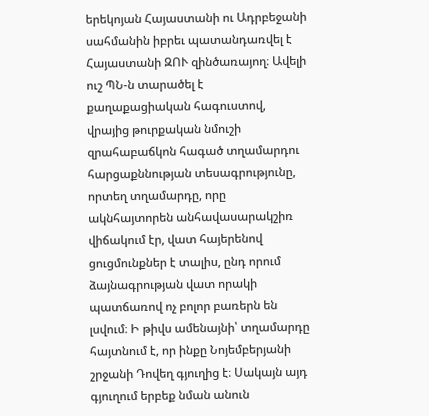երեկոյան Հայաստանի ու Ադրբեջանի սահմանին իբրեւ պատանդառվել է Հայաստանի ԶՈՒ զինծառայող։ Ավելի ուշ ՊՆ-ն տարածել է քաղաքացիական հագուստով, վրայից թուրքական նմուշի զրահաբաճկոն հագած տղամարդու հարցաքննության տեսագրությունը, որտեղ տղամարդը, որը ակնհայտորեն անհավասարակշիռ վիճակում էր, վատ հայերենով ցուցմունքներ է տալիս, ընդ որում ձայնագրության վատ որակի պատճառով ոչ բոլոր բառերն են լսվում։ Ի թիվս ամենայնի՝ տղամարդը հայտնում է, որ ինքը Նոյեմբերյանի շրջանի Դովեղ գյուղից է։ Սակայն այդ գյուղում երբեք նման անուն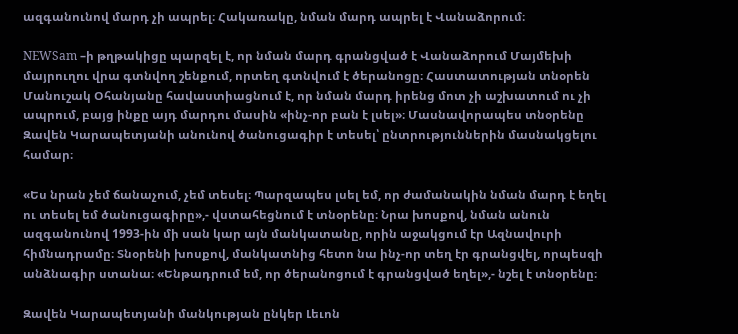ազգանունով մարդ չի ապրել։ Հակառակը, նման մարդ ապրել է Վանաձորում։

NEWSam –ի թղթակիցը պարզել է, որ նման մարդ գրանցված է Վանաձորում Մայմեխի մայրուղու վրա գտնվող շենքում, որտեղ գտնվում է ծերանոցը։ Հաստատության տնօրեն Մանուշակ Օհանյանը հավաստիացնում է, որ նման մարդ իրենց մոտ չի աշխատում ու չի ապրում, բայց ինքը այդ մարդու մասին «ինչ-որ բան է լսել»։ Մասնավորապես տնօրենը Զավեն Կարապետյանի անունով ծանուցագիր է տեսել՝ ընտրություններին մասնակցելու համար։

«Ես նրան չեմ ճանաչում, չեմ տեսել։ Պարզապես լսել եմ, որ ժամանակին նման մարդ է եղել ու տեսել եմ ծանուցագիրը»,- վստահեցնում է տնօրենը։ Նրա խոսքով, նման անուն ազգանունով 1993-ին մի սան կար այն մանկատանը, որին աջակցում էր Ազնավուրի հիմնադրամը։ Տնօրենի խոսքով, մանկատնից հետո նա ինչ-որ տեղ էր գրանցվել, որպեսզի անձնագիր ստանա։ «Ենթադրում եմ, որ ծերանոցում է գրանցված եղել»,- նշել է տնօրենը։

Զավեն Կարապետյանի մանկության ընկեր Լեւոն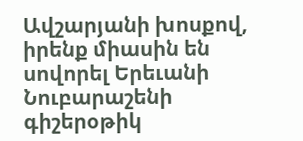Ավշարյանի խոսքով, իրենք միասին են սովորել Երեւանի Նուբարաշենի գիշերօթիկ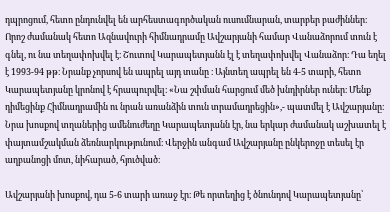դպրոցում, հետո ընդունվել են արհեստագործական ուսումնարան, տարբեր բաժիններ։ Որոշ ժամանակ հետո Ազնավուրի հիմնադրամը Ավշարյանի համար Վանաձորում տուն է գնել, ու նա տեղափոխվել է։ Շուտով Կարապետյանն էլ է տեղափոխվել Վանաձոր։ Դա եղել է 1993-94 թթ։ Նրանք չորսով են ապրել այդ տանը ։ Այնտեղ ապրել են 4-5 տարի, հետո Կարապետյանը կրոնով է հրապուրվել։ «Նա շփման հարցում մեծ խնդիրներ ուներ։ Մենք դիմեցինք Հիմնադրամին ու նրան առանձին տուն տրամադրեցին»,- պատմել է Ավշարյանը։ Նրա խոսքով տղաներից ամենուժեղը Կարապետյանն էր, նա երկար ժամանակ աշխատել է փայտամշակման ձեռնարկությունում։ Վերջին անգամ Ավշարյանը ընկերոջը տեսել էր աղբանոցի մոտ, նիհարած, հյուծված։

Ավշարյանի խոսքով, դա 5-6 տարի առաջ էր։ Թե որտեղից է ծնունդով Կարապետյանը՝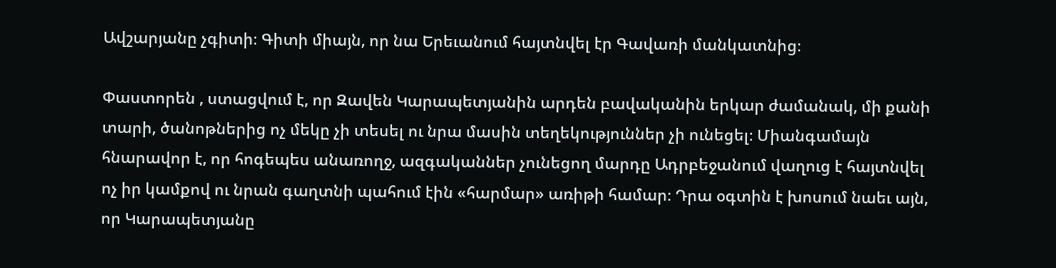Ավշարյանը չգիտի։ Գիտի միայն, որ նա Երեւանում հայտնվել էր Գավառի մանկատնից։

Փաստորեն , ստացվում է, որ Զավեն Կարապետյանին արդեն բավականին երկար ժամանակ, մի քանի տարի, ծանոթներից ոչ մեկը չի տեսել ու նրա մասին տեղեկություններ չի ունեցել։ Միանգամայն հնարավոր է, որ հոգեպես անառողջ, ազգականներ չունեցող մարդը Ադրբեջանում վաղուց է հայտնվել ոչ իր կամքով ու նրան գաղտնի պահում էին «հարմար» առիթի համար։ Դրա օգտին է խոսում նաեւ այն, որ Կարապետյանը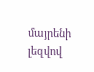մայրենի լեզվով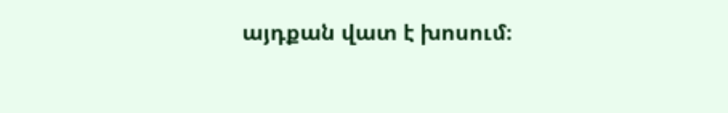այդքան վատ է խոսում։